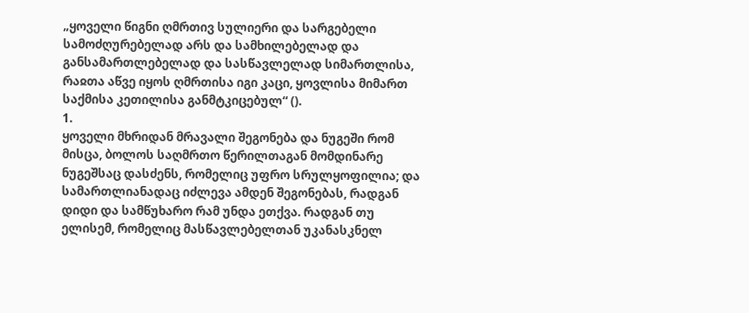„ყოველი წიგნი ღმრთივ სულიერი და სარგებელი სამოძღურებელად არს და სამხილებელად და განსამართლებელად და სასწავლელად სიმართლისა, რაჲთა აწვე იყოს ღმრთისა იგი კაცი, ყოვლისა მიმართ საქმისა კეთილისა განმტკიცებულ“ ().
1.
ყოველი მხრიდან მრავალი შეგონება და ნუგეში რომ მისცა, ბოლოს საღმრთო წერილთაგან მომდინარე ნუგეშსაც დასძენს, რომელიც უფრო სრულყოფილია; და სამართლიანადაც იძლევა ამდენ შეგონებას, რადგან დიდი და სამწუხარო რამ უნდა ეთქვა. რადგან თუ ელისემ, რომელიც მასწავლებელთან უკანასკნელ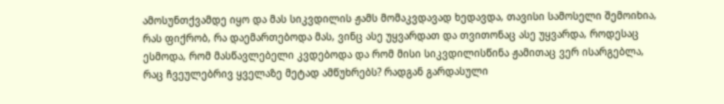ამოსუნთქვამდე იყო და მას სიკვდილის ჟამს მომაკვდავად ხედავდა, თავისი სამოსელი შემოიხია, რას ფიქრობ, რა დაემართებოდა მას, ვინც ასე უყვარდათ და თვითონაც ასე უყვარდა, როდესაც ესმოდა, რომ მასწავლებელი კვდებოდა და რომ მისი სიკვდილისწინა ჟამითაც ვერ ისარგებლა, რაც ჩვეულებრივ ყველაზე მეტად ამწუხრებს? რადგან გარდასული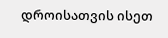დროისათვის ისეთ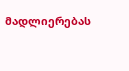მადლიერებას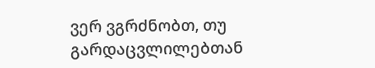ვერ ვგრძნობთ, თუ გარდაცვლილებთან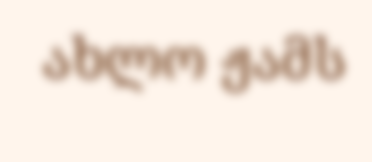ახლო ჟამს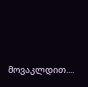მოვაკლდით....